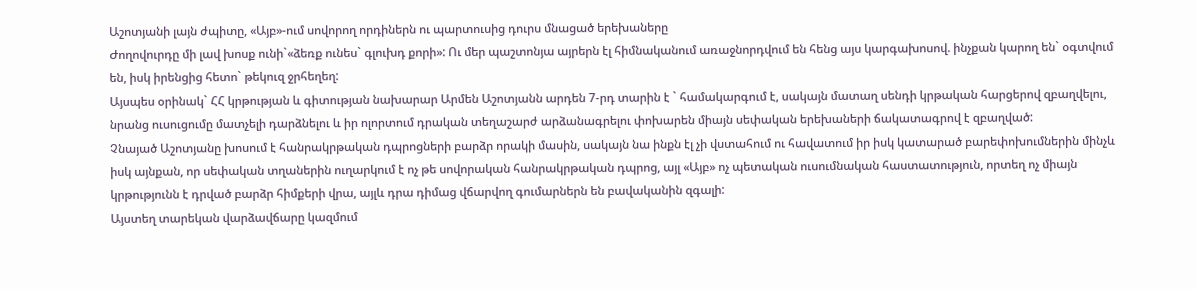Աշոտյանի լայն ժպիտը, «Այբ»-ում սովորող որդիներն ու պարտուսից դուրս մնացած երեխաները
Ժողովուրդը մի լավ խոսք ունի`«ձեռք ունես` գլուխդ քորի»: Ու մեր պաշտոնյա այրերն էլ հիմնականում առաջնորդվում են հենց այս կարգախոսով. ինչքան կարող են` օգտվում են, իսկ իրենցից հետո` թեկուզ ջրհեղեղ:
Այսպես օրինակ` ՀՀ կրթության և գիտության նախարար Արմեն Աշոտյանն արդեն 7-րդ տարին է ` համակարգում է, սակայն մատաղ սենդի կրթական հարցերով զբաղվելու, նրանց ուսուցումը մատչելի դարձնելու և իր ոլորտում դրական տեղաշարժ արձանագրելու փոխարեն միայն սեփական երեխաների ճակատագրով է զբաղված:
Չնայած Աշոտյանը խոսում է հանրակրթական դպրոցների բարձր որակի մասին, սակայն նա ինքն էլ չի վստահում ու հավատում իր իսկ կատարած բարեփոխումներին մինչև իսկ այնքան, որ սեփական տղաներին ուղարկում է ոչ թե սովորական հանրակրթական դպրոց, այլ «Այբ» ոչ պետական ուսումնական հաստատություն, որտեղ ոչ միայն կրթությունն է դրված բարձր հիմքերի վրա, այլև դրա դիմաց վճարվող գումարներն են բավականին զգալի:
Այստեղ տարեկան վարձավճարը կազմում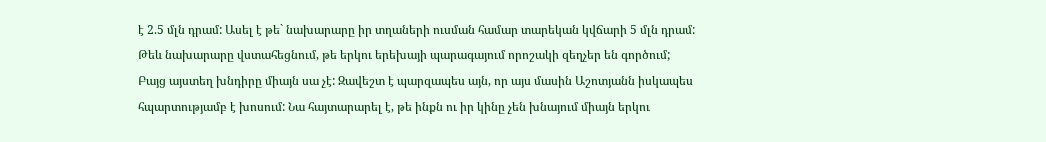է 2.5 մլն դրամ: Ասել է թե` նախարարը իր տղաների ուսման համար տարեկան կվճարի 5 մլն դրամ: Թեև նախարարը վստահեցնում, թե երկու երեխայի պարագայում որոշակի զեղչեր են գործում;
Բայց այստեղ խնդիրը միայն սա չէ: Զավեշտ է պարզապես այն, որ այս մասին Աշոտյանն իսկապես հպարտությամբ է խոսում: Նա հայտարարել է, թե ինքն ու իր կինը չեն խնայում միայն երկու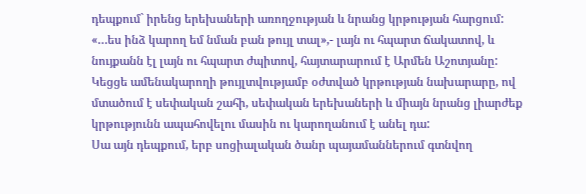դեպքում` իրենց երեխաների առողջության և նրանց կրթության հարցում:
«…ես ինձ կարող եմ նման բան թույլ տալ»,- լայն ու հպարտ ճակատով, և նույքանն էլ լայն ու հպարտ ժպիտով, հայտարարում է Արմեն Աշոտյանը:
Կեցցե ամենակարողի թույլտվությամբ օժտված կրթության նախարարը, ով մտածում է սեփական շահի, սեփական երեխաների և միայն նրանց լիարժեք կրթությունն ապահովելու մասին ու կարողանում է անել դա:
Սա այն դեպքում, երբ սոցիալական ծանր պայամաններում գտնվող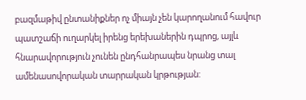բազմաթիվ ընտանիքներ ոչ միայն չեն կարողանում հավուր պատշաճի ուղարկել իրենց երեխաներին դպրոց, այլև հնարավորություն չունեն ընդհանրապես նրանց տալ ամենասովորական տարրական կրթության: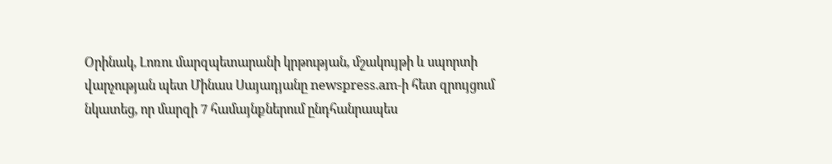Օրինակ, Լոռու մարզպետարանի կրթության, մշակույթի և սպորտի վարչության պետ Մինաս Սայադյանը newspress.am-ի հետ զրույցում նկատեց, որ մարզի 7 համայնքներում ընդհանրապես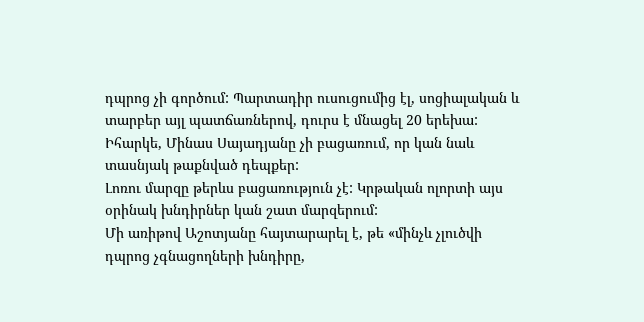դպրոց չի գործում: Պարտադիր ուսուցումից էլ, սոցիալական և տարբեր այլ պատճառներով, դուրս է մնացել 20 երեխա: Իհարկե, Մինաս Սայադյանը չի բացառում, որ կան նաև տասնյակ թաքնված դեպքեր:
Լոռու մարզը թերևս բացառություն չէ: Կրթական ոլորտի այս օրինակ խնդիրներ կան շատ մարզերում:
Մի առիթով Աշոտյանը հայտարարել է, թե «մինչև չլուծվի դպրոց չգնացողների խնդիրը,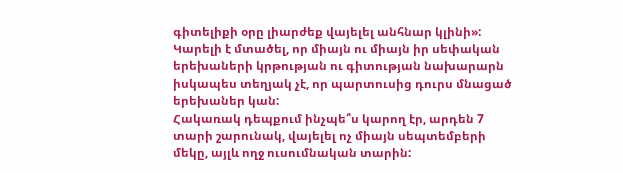գիտելիքի օրը լիարժեք վայելել անհնար կլինի»:
Կարելի է մտածել, որ միայն ու միայն իր սեփական երեխաների կրթության ու գիտության նախարարն իսկապես տեղյակ չէ, որ պարտուսից դուրս մնացած երեխաներ կան:
Հակառակ դեպքում ինչպե՞ս կարող էր, արդեն 7 տարի շարունակ, վայելել ոչ միայն սեպտեմբերի մեկը, այլև ողջ ուսումնական տարին: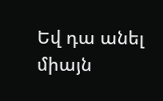Եվ դա անել միայն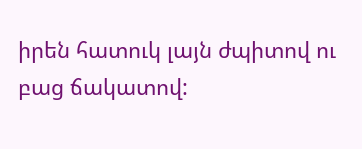իրեն հատուկ լայն ժպիտով ու բաց ճակատով: